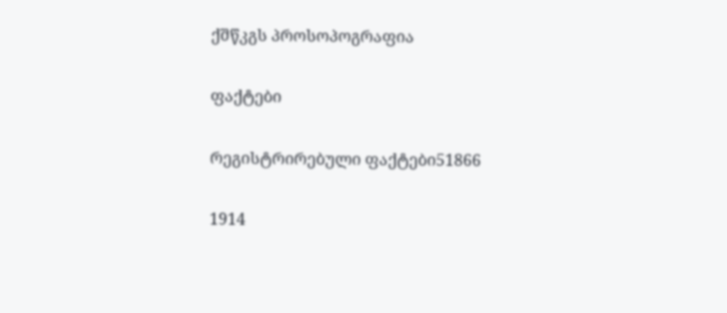ქშწკგს პროსოპოგრაფია

ფაქტები

რეგისტრირებული ფაქტები51866

1914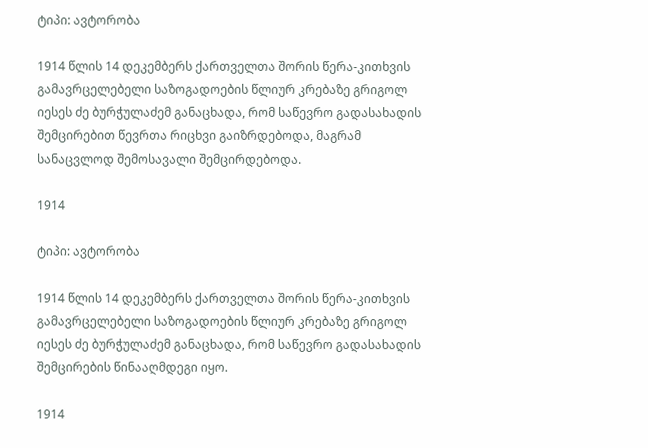ტიპი: ავტორობა

1914 წლის 14 დეკემბერს ქართველთა შორის წერა-კითხვის გამავრცელებელი საზოგადოების წლიურ კრებაზე გრიგოლ იესეს ძე ბურჭულაძემ განაცხადა, რომ საწევრო გადასახადის შემცირებით წევრთა რიცხვი გაიზრდებოდა, მაგრამ სანაცვლოდ შემოსავალი შემცირდებოდა.

1914

ტიპი: ავტორობა

1914 წლის 14 დეკემბერს ქართველთა შორის წერა-კითხვის გამავრცელებელი საზოგადოების წლიურ კრებაზე გრიგოლ იესეს ძე ბურჭულაძემ განაცხადა, რომ საწევრო გადასახადის შემცირების წინააღმდეგი იყო.

1914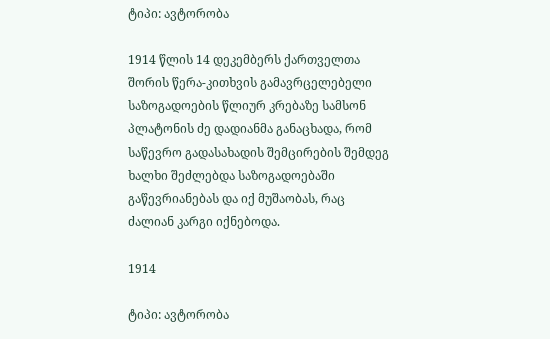ტიპი: ავტორობა

1914 წლის 14 დეკემბერს ქართველთა შორის წერა-კითხვის გამავრცელებელი საზოგადოების წლიურ კრებაზე სამსონ პლატონის ძე დადიანმა განაცხადა, რომ საწევრო გადასახადის შემცირების შემდეგ ხალხი შეძლებდა საზოგადოებაში გაწევრიანებას და იქ მუშაობას, რაც ძალიან კარგი იქნებოდა.

1914

ტიპი: ავტორობა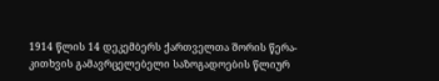1914 წლის 14 დეკემბერს ქართველთა შორის წერა-კითხვის გამავრცელებელი საზოგადოების წლიურ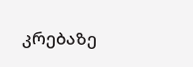კრებაზე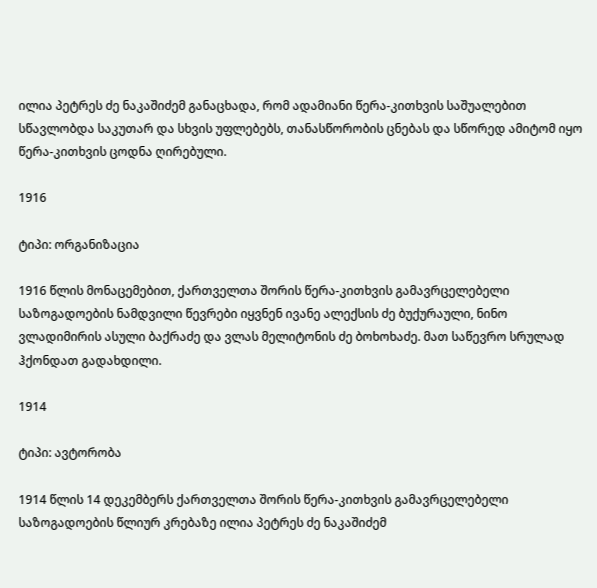ილია პეტრეს ძე ნაკაშიძემ განაცხადა, რომ ადამიანი წერა-კითხვის საშუალებით სწავლობდა საკუთარ და სხვის უფლებებს, თანასწორობის ცნებას და სწორედ ამიტომ იყო წერა-კითხვის ცოდნა ღირებული.

1916

ტიპი: ორგანიზაცია

1916 წლის მონაცემებით, ქართველთა შორის წერა-კითხვის გამავრცელებელი საზოგადოების ნამდვილი წევრები იყვნენ ივანე ალექსის ძე ბუქურაული, ნინო ვლადიმირის ასული ბაქრაძე და ვლას მელიტონის ძე ბოხოხაძე. მათ საწევრო სრულად ჰქონდათ გადახდილი.

1914

ტიპი: ავტორობა

1914 წლის 14 დეკემბერს ქართველთა შორის წერა-კითხვის გამავრცელებელი საზოგადოების წლიურ კრებაზე ილია პეტრეს ძე ნაკაშიძემ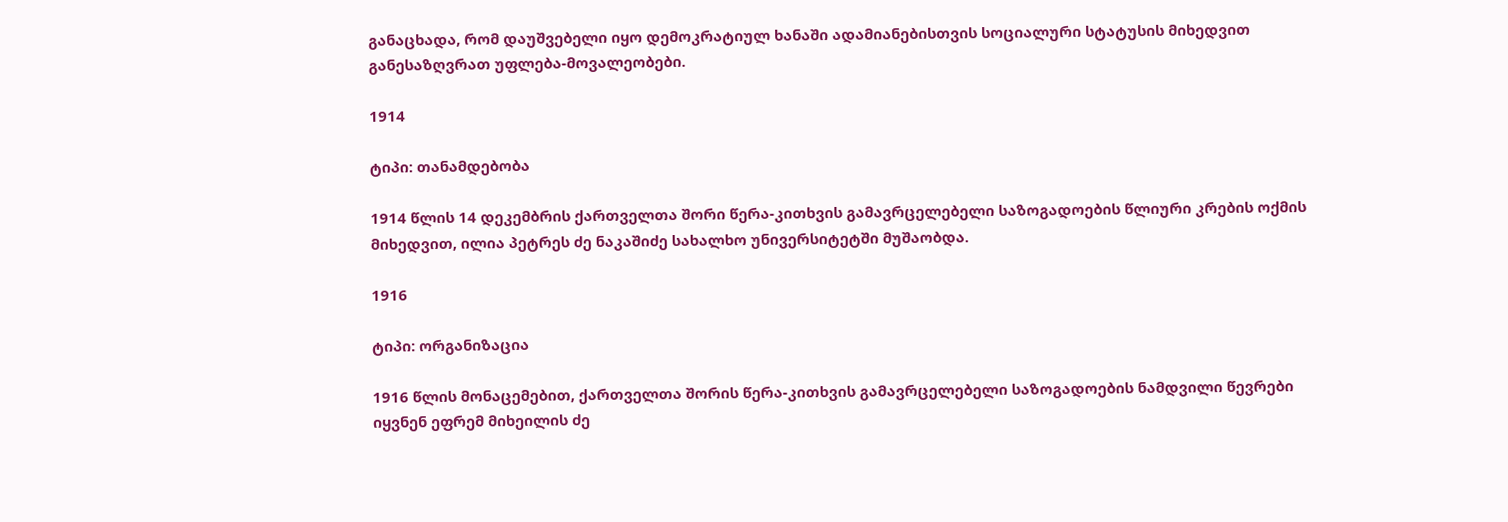განაცხადა, რომ დაუშვებელი იყო დემოკრატიულ ხანაში ადამიანებისთვის სოციალური სტატუსის მიხედვით განესაზღვრათ უფლება-მოვალეობები.

1914

ტიპი: თანამდებობა

1914 წლის 14 დეკემბრის ქართველთა შორი წერა-კითხვის გამავრცელებელი საზოგადოების წლიური კრების ოქმის მიხედვით, ილია პეტრეს ძე ნაკაშიძე სახალხო უნივერსიტეტში მუშაობდა.

1916

ტიპი: ორგანიზაცია

1916 წლის მონაცემებით, ქართველთა შორის წერა-კითხვის გამავრცელებელი საზოგადოების ნამდვილი წევრები იყვნენ ეფრემ მიხეილის ძე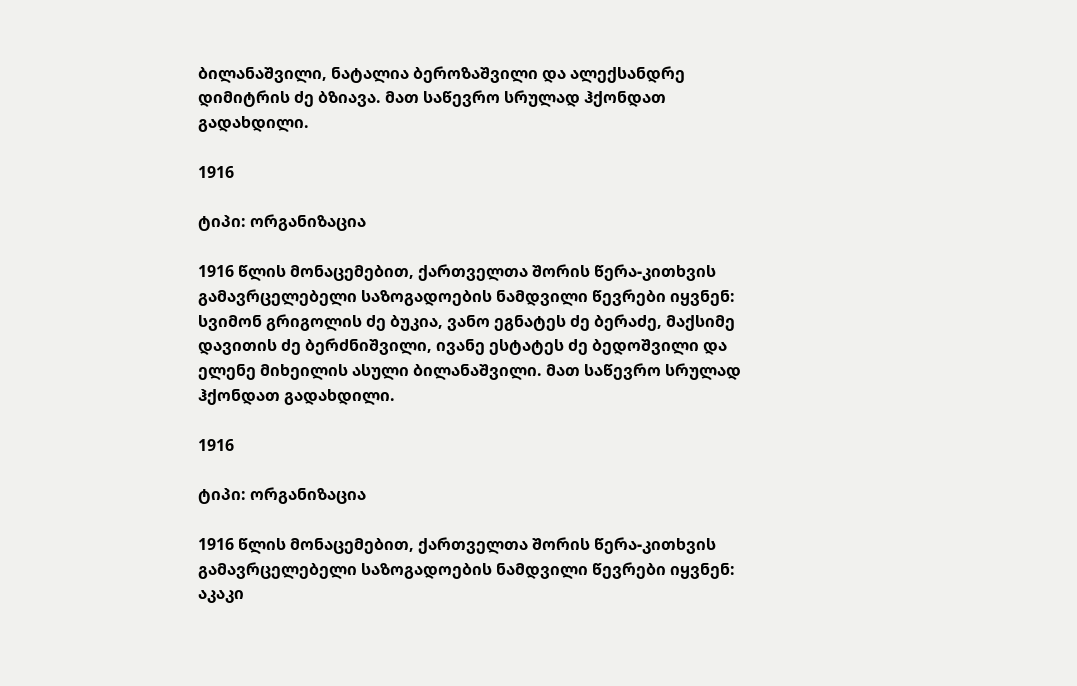ბილანაშვილი, ნატალია ბეროზაშვილი და ალექსანდრე დიმიტრის ძე ბზიავა. მათ საწევრო სრულად ჰქონდათ გადახდილი.

1916

ტიპი: ორგანიზაცია

1916 წლის მონაცემებით, ქართველთა შორის წერა-კითხვის გამავრცელებელი საზოგადოების ნამდვილი წევრები იყვნენ: სვიმონ გრიგოლის ძე ბუკია, ვანო ეგნატეს ძე ბერაძე, მაქსიმე დავითის ძე ბერძნიშვილი, ივანე ესტატეს ძე ბედოშვილი და ელენე მიხეილის ასული ბილანაშვილი. მათ საწევრო სრულად ჰქონდათ გადახდილი.

1916

ტიპი: ორგანიზაცია

1916 წლის მონაცემებით, ქართველთა შორის წერა-კითხვის გამავრცელებელი საზოგადოების ნამდვილი წევრები იყვნენ: აკაკი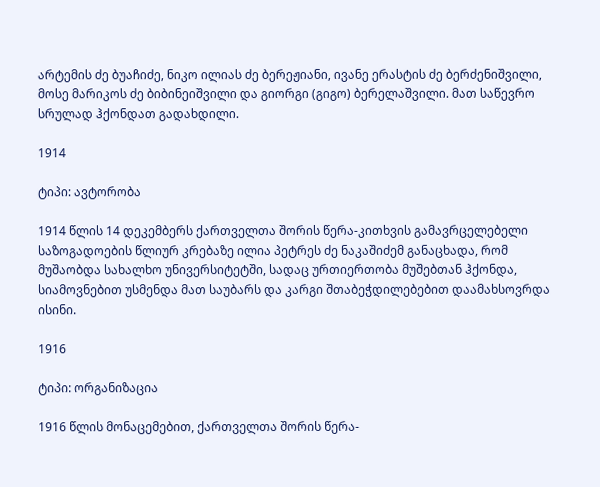არტემის ძე ბუაჩიძე, ნიკო ილიას ძე ბერეჟიანი, ივანე ერასტის ძე ბერძენიშვილი, მოსე მარიკოს ძე ბიბინეიშვილი და გიორგი (გიგო) ბერელაშვილი. მათ საწევრო სრულად ჰქონდათ გადახდილი.

1914

ტიპი: ავტორობა

1914 წლის 14 დეკემბერს ქართველთა შორის წერა-კითხვის გამავრცელებელი საზოგადოების წლიურ კრებაზე ილია პეტრეს ძე ნაკაშიძემ განაცხადა, რომ მუშაობდა სახალხო უნივერსიტეტში, სადაც ურთიერთობა მუშებთან ჰქონდა, სიამოვნებით უსმენდა მათ საუბარს და კარგი შთაბეჭდილებებით დაამახსოვრდა ისინი.

1916

ტიპი: ორგანიზაცია

1916 წლის მონაცემებით, ქართველთა შორის წერა-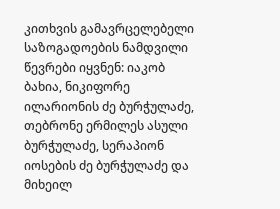კითხვის გამავრცელებელი საზოგადოების ნამდვილი წევრები იყვნენ: იაკობ ბახია, ნიკიფორე ილარიონის ძე ბურჭულაძე, თებრონე ერმილეს ასული ბურჭულაძე, სერაპიონ იოსების ძე ბურჭულაძე და მიხეილ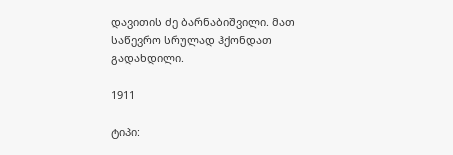დავითის ძე ბარნაბიშვილი. მათ საწევრო სრულად ჰქონდათ გადახდილი.

1911

ტიპი: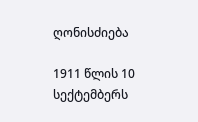ღონისძიება

1911 წლის 10 სექტემბერს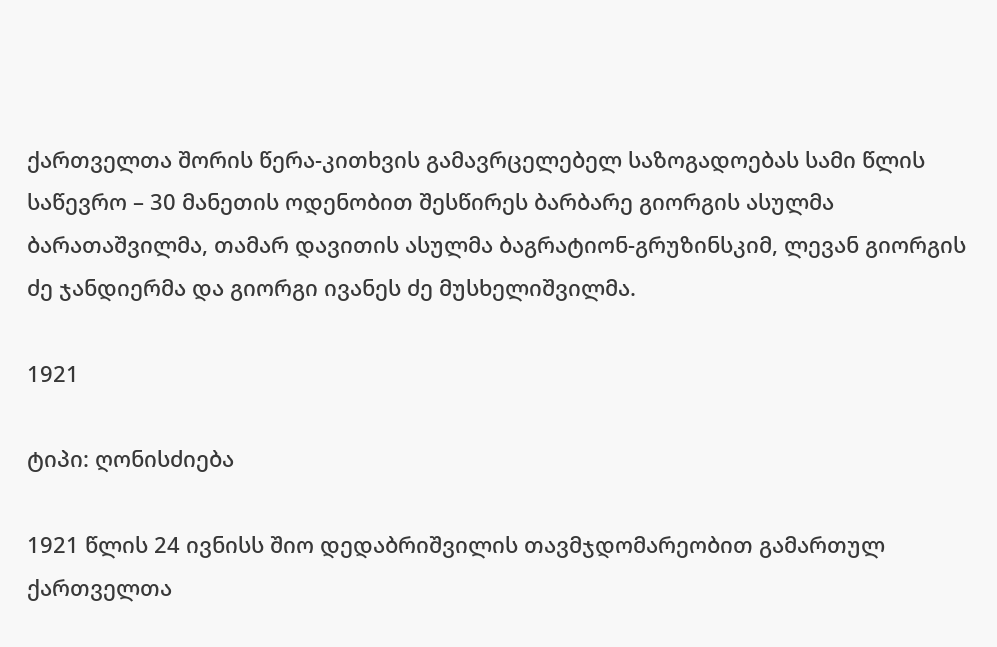ქართველთა შორის წერა-კითხვის გამავრცელებელ საზოგადოებას სამი წლის საწევრო – 30 მანეთის ოდენობით შესწირეს ბარბარე გიორგის ასულმა ბარათაშვილმა, თამარ დავითის ასულმა ბაგრატიონ-გრუზინსკიმ, ლევან გიორგის ძე ჯანდიერმა და გიორგი ივანეს ძე მუსხელიშვილმა.

1921

ტიპი: ღონისძიება

1921 წლის 24 ივნისს შიო დედაბრიშვილის თავმჯდომარეობით გამართულ ქართველთა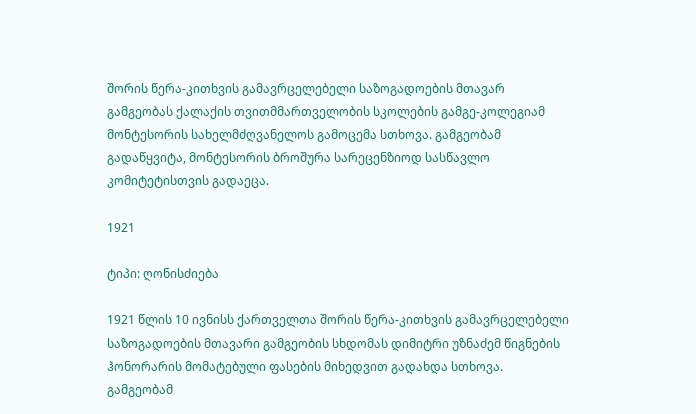შორის წერა-კითხვის გამავრცელებელი საზოგადოების მთავარ გამგეობას ქალაქის თვითმმართველობის სკოლების გამგე-კოლეგიამ მონტესორის სახელმძღვანელოს გამოცემა სთხოვა. გამგეობამ გადაწყვიტა, მონტესორის ბროშურა სარეცენზიოდ სასწავლო კომიტეტისთვის გადაეცა.

1921

ტიპი: ღონისძიება

1921 წლის 10 ივნისს ქართველთა შორის წერა-კითხვის გამავრცელებელი საზოგადოების მთავარი გამგეობის სხდომას დიმიტრი უზნაძემ წიგნების ჰონორარის მომატებული ფასების მიხედვით გადახდა სთხოვა. გამგეობამ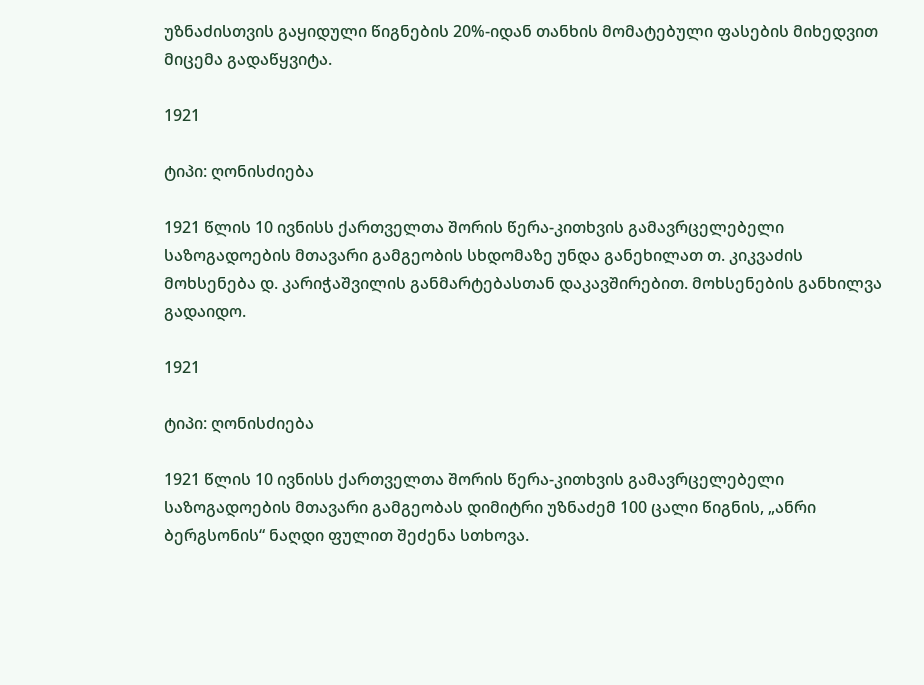უზნაძისთვის გაყიდული წიგნების 20%-იდან თანხის მომატებული ფასების მიხედვით მიცემა გადაწყვიტა.

1921

ტიპი: ღონისძიება

1921 წლის 10 ივნისს ქართველთა შორის წერა-კითხვის გამავრცელებელი საზოგადოების მთავარი გამგეობის სხდომაზე უნდა განეხილათ თ. კიკვაძის მოხსენება დ. კარიჭაშვილის განმარტებასთან დაკავშირებით. მოხსენების განხილვა გადაიდო.

1921

ტიპი: ღონისძიება

1921 წლის 10 ივნისს ქართველთა შორის წერა-კითხვის გამავრცელებელი საზოგადოების მთავარი გამგეობას დიმიტრი უზნაძემ 100 ცალი წიგნის, „ანრი ბერგსონის“ ნაღდი ფულით შეძენა სთხოვა.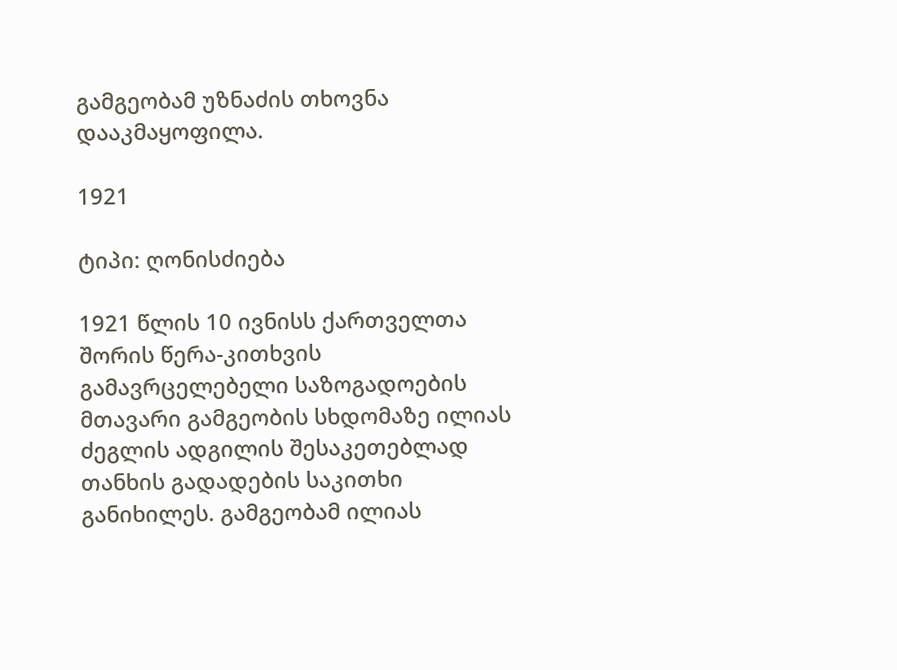გამგეობამ უზნაძის თხოვნა დააკმაყოფილა.

1921

ტიპი: ღონისძიება

1921 წლის 10 ივნისს ქართველთა შორის წერა-კითხვის გამავრცელებელი საზოგადოების მთავარი გამგეობის სხდომაზე ილიას ძეგლის ადგილის შესაკეთებლად თანხის გადადების საკითხი განიხილეს. გამგეობამ ილიას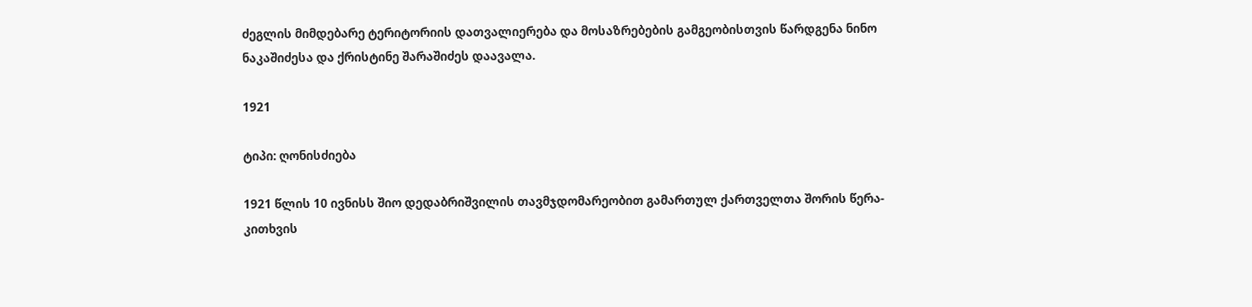ძეგლის მიმდებარე ტერიტორიის დათვალიერება და მოსაზრებების გამგეობისთვის წარდგენა ნინო ნაკაშიძესა და ქრისტინე შარაშიძეს დაავალა.

1921

ტიპი: ღონისძიება

1921 წლის 10 ივნისს შიო დედაბრიშვილის თავმჯდომარეობით გამართულ ქართველთა შორის წერა-კითხვის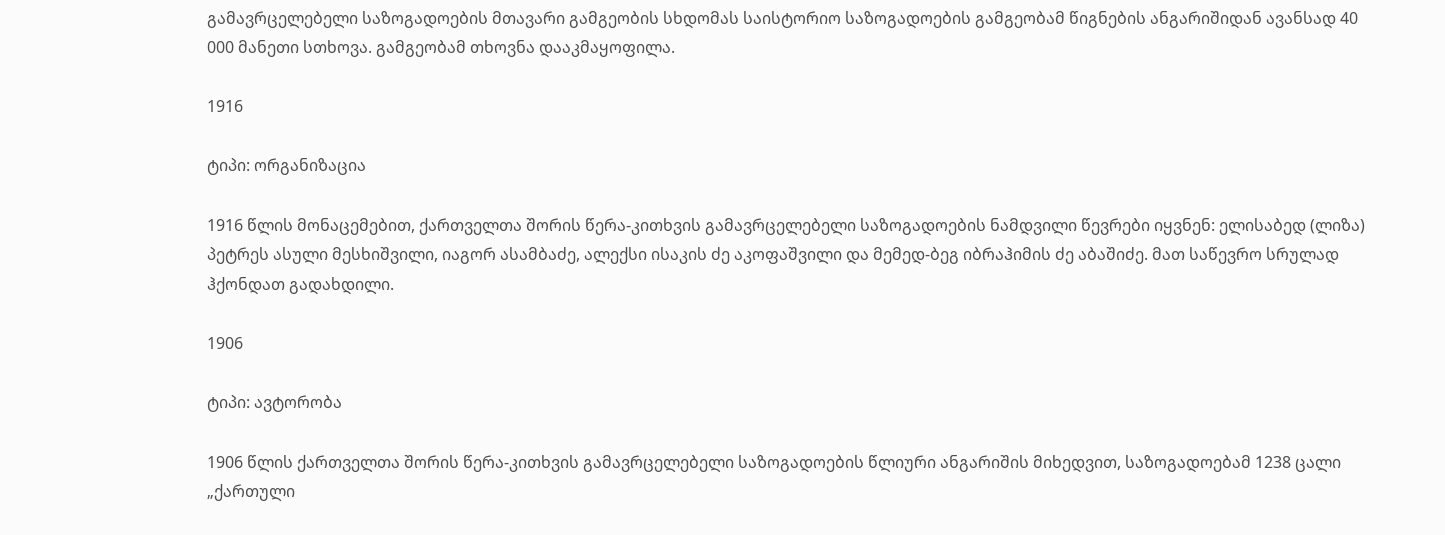გამავრცელებელი საზოგადოების მთავარი გამგეობის სხდომას საისტორიო საზოგადოების გამგეობამ წიგნების ანგარიშიდან ავანსად 40 000 მანეთი სთხოვა. გამგეობამ თხოვნა დააკმაყოფილა.

1916

ტიპი: ორგანიზაცია

1916 წლის მონაცემებით, ქართველთა შორის წერა-კითხვის გამავრცელებელი საზოგადოების ნამდვილი წევრები იყვნენ: ელისაბედ (ლიზა) პეტრეს ასული მესხიშვილი, იაგორ ასამბაძე, ალექსი ისაკის ძე აკოფაშვილი და მემედ-ბეგ იბრაჰიმის ძე აბაშიძე. მათ საწევრო სრულად ჰქონდათ გადახდილი.

1906

ტიპი: ავტორობა

1906 წლის ქართველთა შორის წერა-კითხვის გამავრცელებელი საზოგადოების წლიური ანგარიშის მიხედვით, საზოგადოებამ 1238 ცალი „ქართული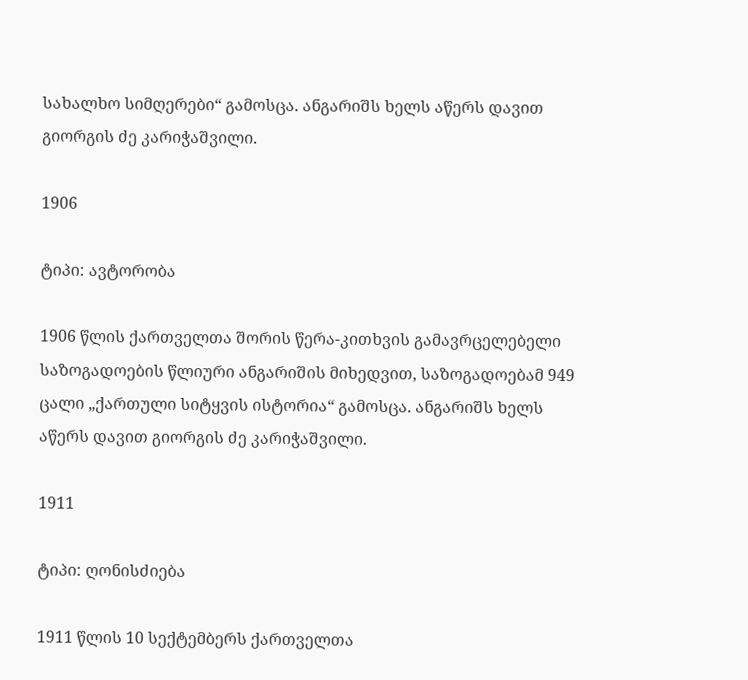სახალხო სიმღერები“ გამოსცა. ანგარიშს ხელს აწერს დავით გიორგის ძე კარიჭაშვილი.

1906

ტიპი: ავტორობა

1906 წლის ქართველთა შორის წერა-კითხვის გამავრცელებელი საზოგადოების წლიური ანგარიშის მიხედვით, საზოგადოებამ 949 ცალი „ქართული სიტყვის ისტორია“ გამოსცა. ანგარიშს ხელს აწერს დავით გიორგის ძე კარიჭაშვილი.

1911

ტიპი: ღონისძიება

1911 წლის 10 სექტემბერს ქართველთა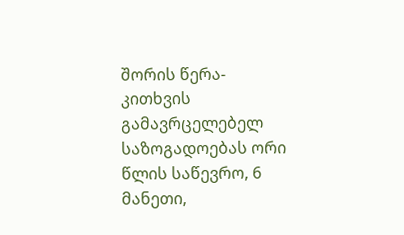შორის წერა-კითხვის გამავრცელებელ საზოგადოებას ორი წლის საწევრო, 6 მანეთი,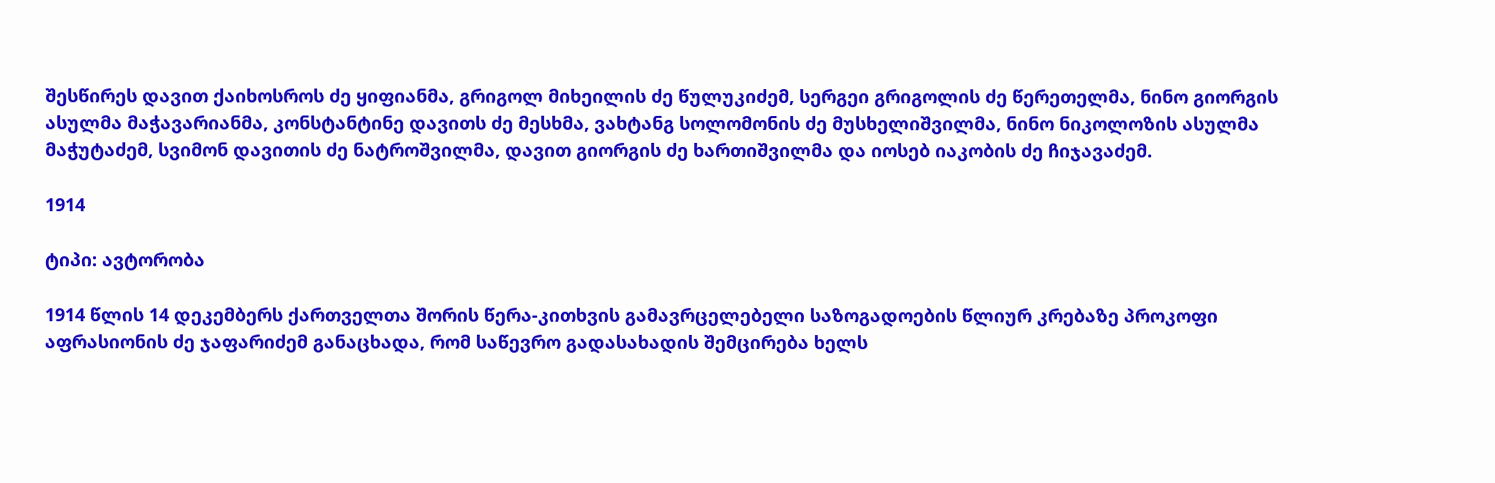შესწირეს დავით ქაიხოსროს ძე ყიფიანმა, გრიგოლ მიხეილის ძე წულუკიძემ, სერგეი გრიგოლის ძე წერეთელმა, ნინო გიორგის ასულმა მაჭავარიანმა, კონსტანტინე დავითს ძე მესხმა, ვახტანგ სოლომონის ძე მუსხელიშვილმა, ნინო ნიკოლოზის ასულმა მაჭუტაძემ, სვიმონ დავითის ძე ნატროშვილმა, დავით გიორგის ძე ხართიშვილმა და იოსებ იაკობის ძე ჩიჯავაძემ.

1914

ტიპი: ავტორობა

1914 წლის 14 დეკემბერს ქართველთა შორის წერა-კითხვის გამავრცელებელი საზოგადოების წლიურ კრებაზე პროკოფი აფრასიონის ძე ჯაფარიძემ განაცხადა, რომ საწევრო გადასახადის შემცირება ხელს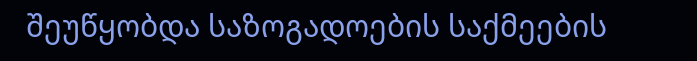შეუწყობდა საზოგადოების საქმეების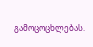გამოცოცხლებას.